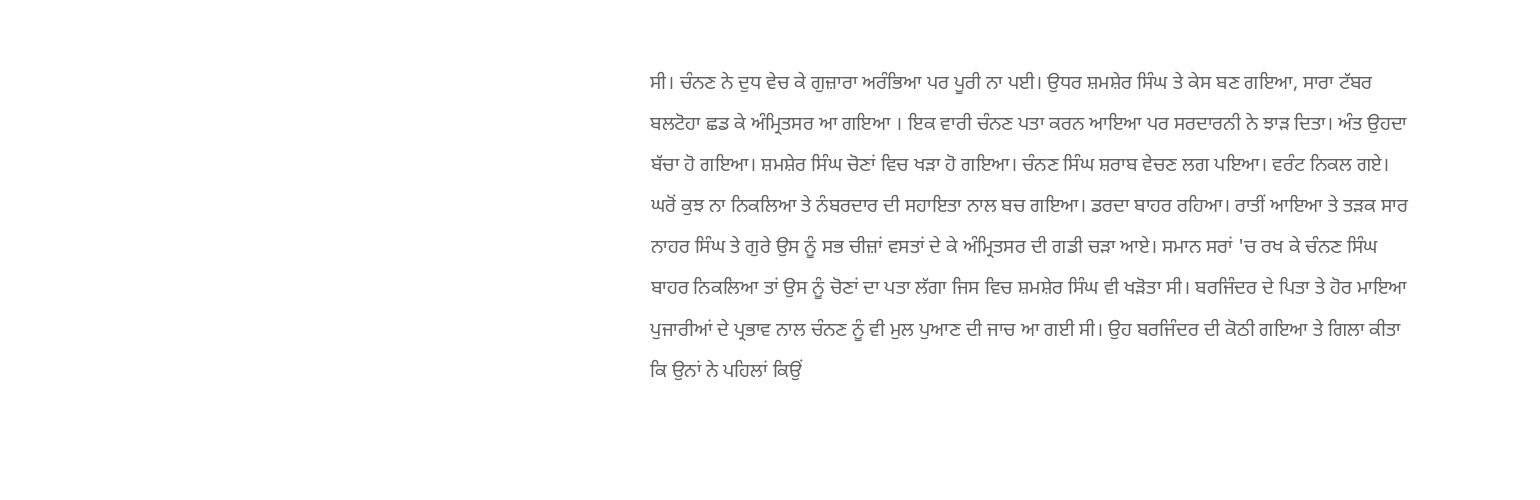ਸੀ। ਚੰਨਣ ਨੇ ਦੁਧ ਵੇਚ ਕੇ ਗੁਜ਼ਾਰਾ ਅਰੰਭਿਆ ਪਰ ਪੂਰੀ ਨਾ ਪਈ। ਉਧਰ ਸ਼ਮਸ਼ੇਰ ਸਿੰਘ ਤੇ ਕੇਸ ਬਣ ਗਇਆ, ਸਾਰਾ ਟੱਬਰ ਬਲਟੋਹਾ ਛਡ ਕੇ ਅੰਮ੍ਰਿਤਸਰ ਆ ਗਇਆ । ਇਕ ਵਾਰੀ ਚੰਨਣ ਪਤਾ ਕਰਨ ਆਇਆ ਪਰ ਸਰਦਾਰਨੀ ਨੇ ਝਾੜ ਦਿਤਾ। ਅੰਤ ਉਹਦਾ ਬੱਚਾ ਹੋ ਗਇਆ। ਸ਼ਮਸ਼ੇਰ ਸਿੰਘ ਚੋਣਾਂ ਵਿਚ ਖੜਾ ਹੋ ਗਇਆ। ਚੰਨਣ ਸਿੰਘ ਸ਼ਰਾਬ ਵੇਚਣ ਲਗ ਪਇਆ। ਵਰੰਟ ਨਿਕਲ ਗਏ। ਘਰੋਂ ਕੁਝ ਨਾ ਨਿਕਲਿਆ ਤੇ ਨੰਬਰਦਾਰ ਦੀ ਸਹਾਇਤਾ ਨਾਲ ਬਚ ਗਇਆ। ਡਰਦਾ ਬਾਹਰ ਰਹਿਆ। ਰਾਤੀਂ ਆਇਆ ਤੇ ਤੜਕ ਸਾਰ ਨਾਹਰ ਸਿੰਘ ਤੇ ਗੁਰੇ ਉਸ ਨੂੰ ਸਭ ਚੀਜ਼ਾਂ ਵਸਤਾਂ ਦੇ ਕੇ ਅੰਮ੍ਰਿਤਸਰ ਦੀ ਗਡੀ ਚੜਾ ਆਏ। ਸਮਾਨ ਸਰਾਂ 'ਚ ਰਖ ਕੇ ਚੰਨਣ ਸਿੰਘ ਬਾਹਰ ਨਿਕਲਿਆ ਤਾਂ ਉਸ ਨੂੰ ਚੋਣਾਂ ਦਾ ਪਤਾ ਲੱਗਾ ਜਿਸ ਵਿਚ ਸ਼ਮਸ਼ੇਰ ਸਿੰਘ ਵੀ ਖੜੋਤਾ ਸੀ। ਬਰਜਿੰਦਰ ਦੇ ਪਿਤਾ ਤੇ ਹੋਰ ਮਾਇਆ ਪੁਜਾਰੀਆਂ ਦੇ ਪ੍ਰਭਾਵ ਨਾਲ ਚੰਨਣ ਨੂੰ ਵੀ ਮੁਲ ਪੁਆਣ ਦੀ ਜਾਚ ਆ ਗਈ ਸੀ। ਉਹ ਬਰਜਿੰਦਰ ਦੀ ਕੋਠੀ ਗਇਆ ਤੇ ਗਿਲਾ ਕੀਤਾ ਕਿ ਉਨਾਂ ਨੇ ਪਹਿਲਾਂ ਕਿਉਂ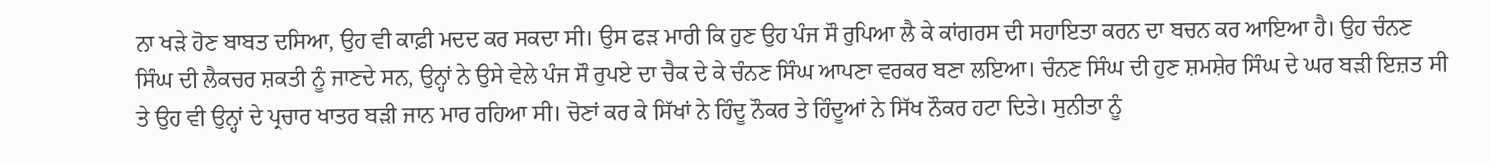ਨਾ ਖੜੇ ਹੋਣ ਬਾਬਤ ਦਸਿਆ, ਉਹ ਵੀ ਕਾਫ਼ੀ ਮਦਦ ਕਰ ਸਕਦਾ ਸੀ। ਉਸ ਫੜ ਮਾਰੀ ਕਿ ਹੁਣ ਉਹ ਪੰਜ ਸੌ ਰੁਪਿਆ ਲੈ ਕੇ ਕਾਂਗਰਸ ਦੀ ਸਹਾਇਤਾ ਕਰਨ ਦਾ ਬਚਨ ਕਰ ਆਇਆ ਹੈ। ਉਹ ਚੰਨਣ ਸਿੰਘ ਦੀ ਲੈਕਚਰ ਸ਼ਕਤੀ ਨੂੰ ਜਾਣਦੇ ਸਨ, ਉਨ੍ਹਾਂ ਨੇ ਉਸੇ ਵੇਲੇ ਪੰਜ ਸੌ ਰੁਪਏ ਦਾ ਚੈਕ ਦੇ ਕੇ ਚੰਨਣ ਸਿੰਘ ਆਪਣਾ ਵਰਕਰ ਬਣਾ ਲਇਆ। ਚੰਨਣ ਸਿੰਘ ਦੀ ਹੁਣ ਸ਼ਮਸ਼ੇਰ ਸਿੰਘ ਦੇ ਘਰ ਬੜੀ ਇਜ਼ਤ ਸੀ ਤੇ ਉਹ ਵੀ ਉਨ੍ਹਾਂ ਦੇ ਪ੍ਰਚਾਰ ਖਾਤਰ ਬੜੀ ਜਾਨ ਮਾਰ ਰਹਿਆ ਸੀ। ਚੋਣਾਂ ਕਰ ਕੇ ਸਿੱਖਾਂ ਨੇ ਹਿੰਦੂ ਨੌਕਰ ਤੇ ਹਿੰਦੂਆਂ ਨੇ ਸਿੱਖ ਨੌਕਰ ਹਟਾ ਦਿਤੇ। ਸੁਨੀਤਾ ਨੂੰ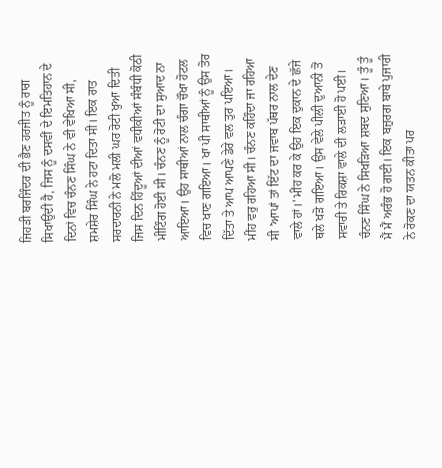ਜਿਹੜੀ ਬਰਜਿੰਦਰ ਦੀ ਭੈਣ ਹਰਜੀਤ ਨੂੰ ਰਾਗ ਸਿਖਾਉਂਦੀ ਹੈ, ਜਿਸ ਨੂੰ ਦਸਵੀਂ ਦੇ ਇਮਤਿਹਾਨ ਦੇ ਦਿਨਾਂ ਵਿਚ ਚੰਨਣ ਸਿੰਘ ਨੇ ਵੀ ਵੇਖਿਆ ਸੀ, ਸ਼ਮਸ਼ੇਰ ਸਿੰਘ ਨੇ ਹਟਾ ਦਿਤਾ ਸੀ। ਇਕ ਰਾਤ ਸਰਦਾਰਨੀ ਨੇ ਮਲੋ ਮਲੀ ਘਰ ਰੋਟੀ ਖੁਆ ਦਿਤੀ ਜਿਸ ਦਿਨ ਹਿੰਦੂਆਂ ਦੀਆਂ ਵਧੀਕੀਆਂ ਸੰਬੰਧੀ ਕੋਠੀ ਮੀਟਿੰਗ ਹੋਈ ਸੀ। ਚੰਨਣ ਨੂੰ ਰੋਟੀ ਦਾ ਸੁਆਦ ਨਾ ਆਇਆ। ਉਹ ਸਾਥੀਆਂ ਨਾਲ ਚੰਗਾ ਚੌਖਾ ਹੋਟਲ ਵਿਚ ਖਾਣ ਗਇਆ। ਖਾ ਪੀ ਸਾਥੀਆਂ ਨੂੰ ਉਸ ਤੋਰ ਦਿੱਤਾ ਤੇ ਆਪ ਆਪਣੇ ਡੇਰੇ ਵਲ ਤੁਰ ਪਇਆ। ਮੀਂਹ ਵਰੁ ਰਹਿਆ ਸੀ। ਚੰਨਣ ਕਹਿੰਦਾ ਜਾ ਰਹਿਆ ਸੀ 'ਆਪਾਂ ਤਾਂ ਇੱਟ ਦਾ ਜਵਾਬ ਪੱਥਰ ਨਾਲ ਦੇਣ ਵਾਲੇ ਹਾਂ।' ਮੀਂਹ ਕਰ ਕੇ ਉਹ ਇਕ ਦੁਕਾਨ ਦੇ ਛੱਜੇ ਥਲੇ ਖੜੋ ਗਇਆ। ਉਸ ਵੇਲੇ ਪੀਲੀ ਦੁਆਨੀ ਤੋਂ ਸਵਾਰੀ ਤੇ ਰਿਕਸ਼ਾ ਵਾਲੇ ਦੀ ਲੜਾਈ ਹੋ ਪਈ। ਚੰਨਣ ਸਿੰਘ ਨੇ ਸਿਖੜਿਆ ਸ਼ਬਦ ਸੁਣਿਆ। ਤੂੰ ਤੂੰ ਮੈਂ ਮੈਂ ਅਰੰਭ ਹੋ ਗਈ। ਇਕ ਬਜ਼ੁਰਗ ਬਾਬੇ ਪੁਜਾਰੀ ਨੇ ਰੋਕਣ ਦਾ ਯਤਨ ਕੀਤਾ ਪਰ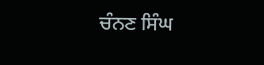ਚੰਨਣ ਸਿੰਘ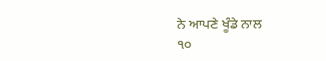ਨੇ ਆਪਣੇ ਖੂੰਡੇ ਨਾਲ
੧੦